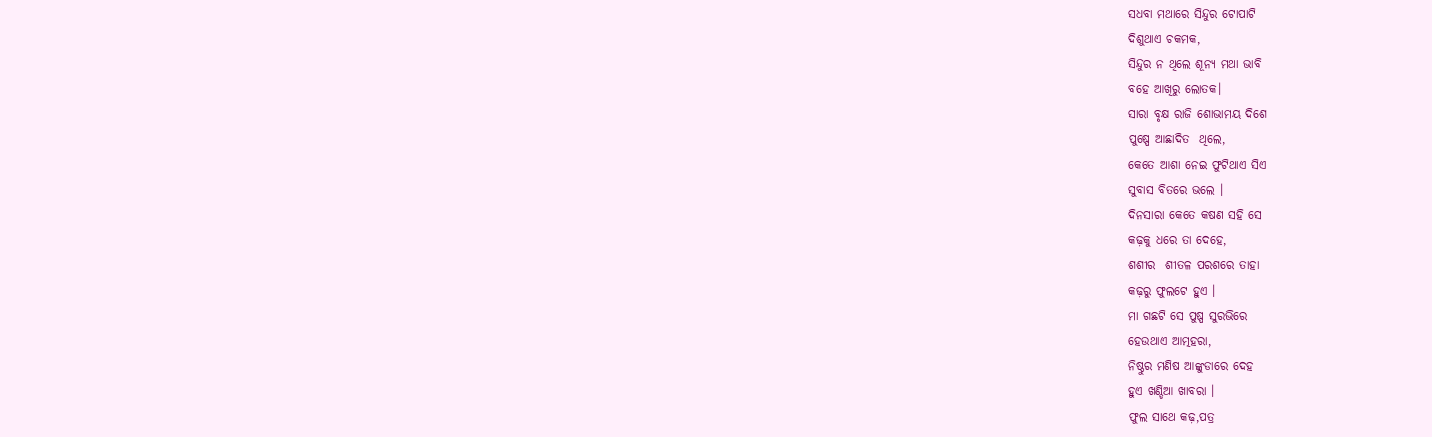ସଧବା ମଥାରେ ସିନ୍ଦୁର ଟୋପାଟି
ଦିଶୁଥାଏ ଚକମକ,
ସିନ୍ଦୁର ନ ଥିଲେ ଶୂନ୍ୟ ମଥା ଭାବି
ବହେ ଆଖିରୁ ଲୋତକ।
ସାରା ବୃକ୍ଷ ରାଜି ଶୋଭାମୟ ଦିଶେ
ପୁଷ୍ପେ ଆଛାଦିତ  ଥିଲେ,
କେତେ ଆଶା ନେଇ ଫୁଟିଥାଏ ସିଏ
ସୁବାସ ବିତରେ ଭଲେ ।
ଦିନସାରା କେତେ କଷଣ ସହି ସେ
କଢ଼କୁ ଧରେ ତା ଦେହେ,
ଶଶୀର  ଶୀତଳ ପରଶରେ ତାହା
କଢ଼ରୁ ଫୁଲଟେ ହୁଏ ।
ମା ଗଛଟି ସେ ପୁଷ୍ପ ସୁରଭିରେ
ହେଉଥାଏ ଆତ୍ମହରା,
ନିଷ୍ଠୁର ମଣିଷ ଆଙ୍କୁଡାରେ ଦେହ
ହୁଏ ଖଣ୍ଡିଆ ଖାବରା ।
ଫୁଲ ସାଥେ କଢ଼,ପତ୍ର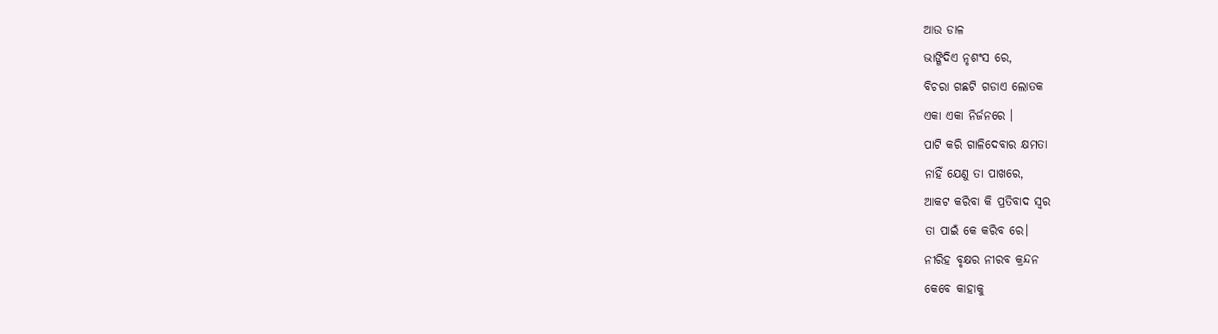ଆଉ ଡାଳ
ଭାଙ୍ଗିଦିଏ ନୃଶଂସ ରେ,
ବିଚରା ଗଛଟି ଗଡାଏ ଲୋତକ
ଏକା ଏକା ନିର୍ଜନରେ ।
ପାଟି କରି ଗାଳିଦେବାର କ୍ଷମତା
ନାହିଁ ଯେଣୁ ତା ପାଖରେ,
ଆକଟ କରିବା କି ପ୍ରତିବାଦ ସ୍ଵର
ତା ପାଇଁ କେ କରିବ ରେ।
ନୀରିହ ବୃକ୍ଷର ନୀରବ କ୍ରନ୍ଦନ
କେବେ କାହାକୁ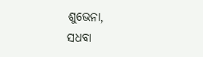ଶୁଭେନା,
ସଧବା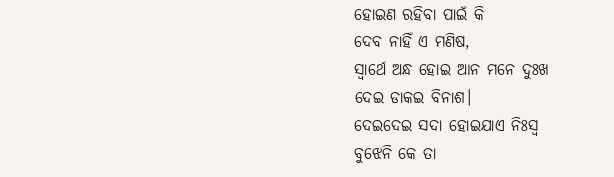ହୋଇଣ ରହିବା ପାଇଁ କି
ଦେବ ନାହିଁ ଏ ମଣିଷ,
ସ୍ଵାର୍ଥେ ଅନ୍ଧ ହୋଇ ଆନ ମନେ ଦୁଃଖ
ଦେଇ ଡାକଇ ବିନାଶ।
ଦେଇଦେଇ ସଦା ହୋଇଯାଏ ନିଃସ୍ଵ
ବୁଝେନି କେ ତା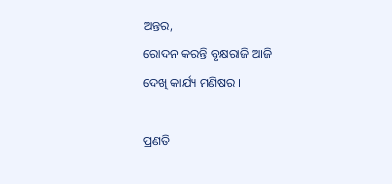ଅନ୍ତର,
ରୋଦନ କରନ୍ତି ବୃକ୍ଷରାଜି ଆଜି
ଦେଖି କାର୍ଯ୍ୟ ମଣିଷର ।

ପ୍ରଣତି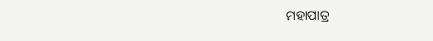ମହାପାତ୍ର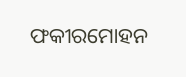ଫକୀରମୋହନ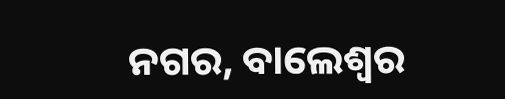ନଗର, ବାଲେଶ୍ଵର